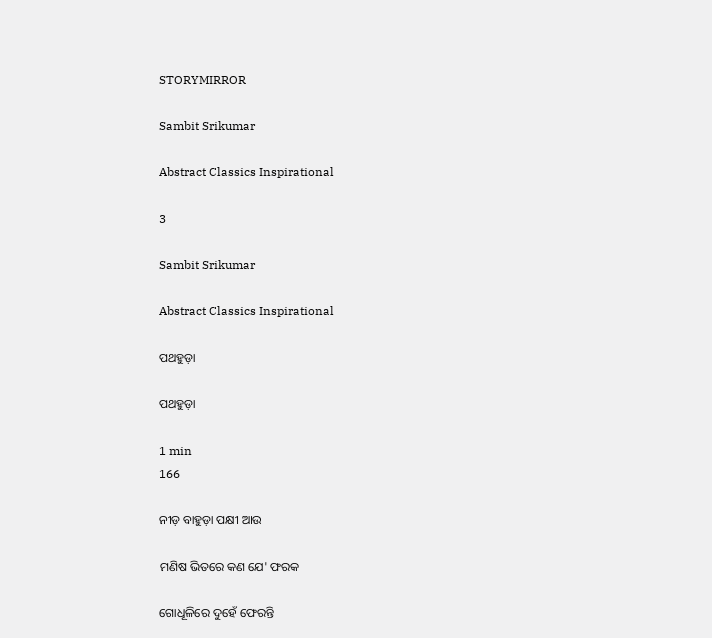STORYMIRROR

Sambit Srikumar

Abstract Classics Inspirational

3

Sambit Srikumar

Abstract Classics Inspirational

ପଥହୁଡ଼ା

ପଥହୁଡ଼ା

1 min
166

ନୀଡ଼ ବାହୁଡ଼ା ପକ୍ଷୀ ଆଉ

ମଣିଷ ଭିତରେ କଣ ଯେ' ଫରକ

ଗୋଧୂଳିରେ ଦୁହେଁ ଫେରନ୍ତି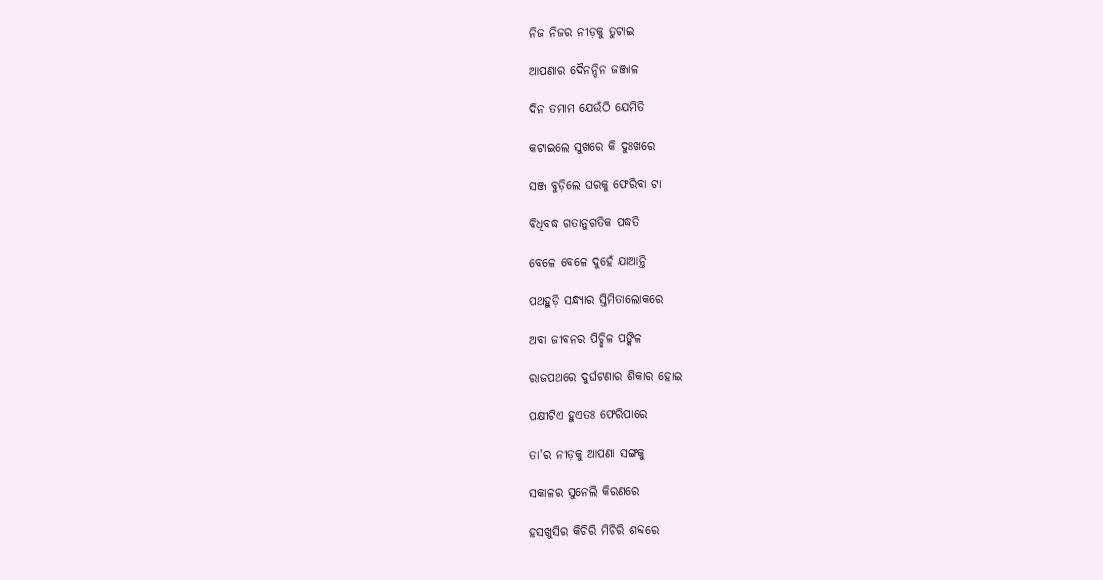ନିଜ ନିଜର ନୀଡ଼କୁ ତୁଟାଇ

ଆପଣାର ଦୈନନ୍ଦିନ ଜଞ୍ଜାଳ

ଦିନ ତମାମ ଯେଉଁଠି ଯେମିତି

କଟାଇଲେ ସୁଖରେ କି ଦୁଃଖରେ

ସଞ୍ଜ ବୁଡ଼ିଲେ ଘରକୁ ଫେରିବା ଟା

ବିଧିବଦ୍ଧ ଗତାନୁଗତିକ ପଦ୍ଧତି

ବେଳେ ବେଳେ ଦୁହେଁ ଯାଆନ୍ତି

ପଥହୁଡ଼ି ସନ୍ଧ୍ୟାର ସ୍ତିମିତାଲୋକରେ

ଅବା ଜୀବନର ପିଚ୍ଛିଳ ପଙ୍କିଳ

ରାଜପଥରେ ଦୁର୍ଘଟଣାର ଶିକାର ହୋଇ

ପକ୍ଷୀଟିଏ ହୁଏତଃ ଫେରିପାରେ

ତା'ର ନୀଡ଼କୁ ଆପଣା ସଙ୍ଗକୁ

ସକାଳର ସୁନେଲି କିରଣରେ

ହସଖୁସିର କିଚିରି ମିଚିରି ଶବ୍ଦରେ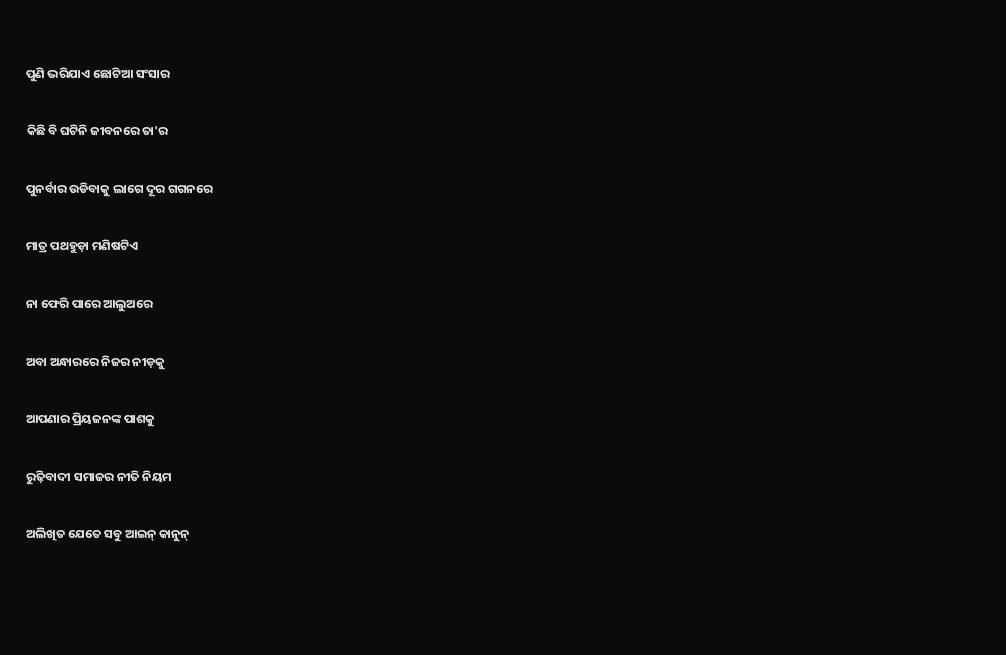ପୁଣି ଭରିଯାଏ ଛୋଟିଆ ସଂସାର

କିଛି ବି ଘଟିନି ଜୀବନରେ ତା'ର

ପୁନର୍ବାର ଉଡିବାକୁ ଲାଗେ ଦୂର ଗଗନରେ

ମାତ୍ର ପଥହୁଡ଼ା ମଣିଷଟିଏ

ନା ଫେରି ପାରେ ଆଲୁଅରେ

ଅବା ଅନ୍ଧାରରେ ନିଜର ନୀଡ଼କୁ

ଆପଣାର ପ୍ରିୟଜନଙ୍କ ପାଶକୁ

ରୁଢ଼ିବାଦୀ ସମାଜର ନୀତି ନିୟମ

ଅଲିଖିତ ଯେତେ ସବୁ ଆଇନ୍ କାନୁନ୍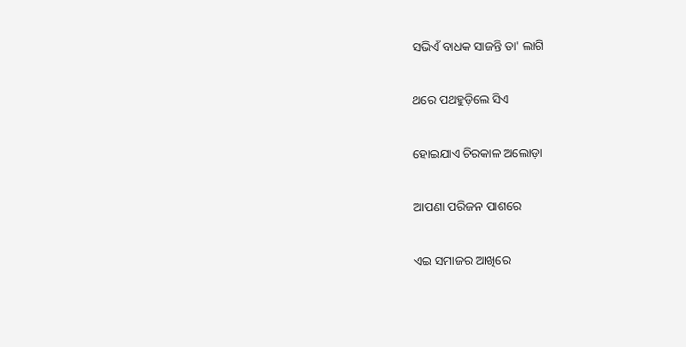ସଭିଏଁ ବାଧକ ସାଜନ୍ତି ତା' ଲାଗି

ଥରେ ପଥହୁଡ଼ିଲେ ସିଏ

ହୋଇଯାଏ ଚିରକାଳ ଅଲୋଡ଼ା

ଆପଣା ପରିଜନ ପାଶରେ

ଏଇ ସମାଜର ଆଖିରେ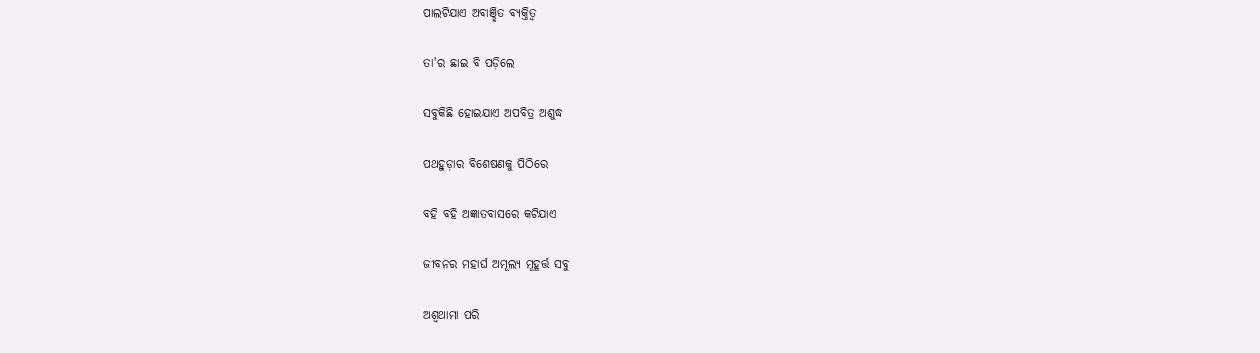ପାଲଟିଯାଏ ଅବାଞ୍ଛିତ ବ୍ଯକ୍ତିତ୍ବ

ତା'ର ଛାଇ ବି ପଡ଼ିଲେ

ସବୁକିଛି ହୋଇଯାଏ ଅପବିତ୍ର ଅଶୁଦ୍ଧ

ପଥହୁଡ଼ାର ବିଶେଷଣକୁ ପିଠିରେ

ବହି ବହି ଅଜ୍ଞାତବାସରେ କଟିଯାଏ

ଜୀବନର ମହାର୍ଘ ଅମୂଲ୍ୟ ମୂହୂର୍ତ୍ତ ସବୁ

ଅଶ୍ବଥାମା ପରି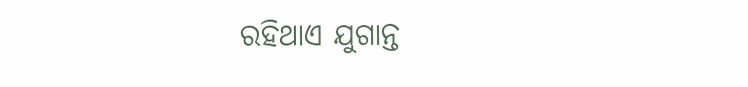ରହିଥାଏ ଯୁଗାନ୍ତ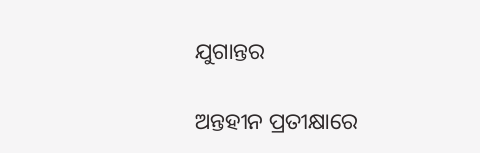ଯୁଗାନ୍ତର

ଅନ୍ତହୀନ ପ୍ରତୀକ୍ଷାରେ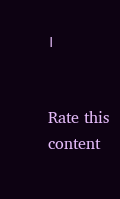।


Rate this content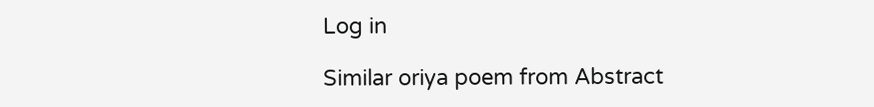Log in

Similar oriya poem from Abstract